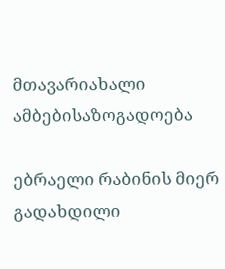მთავარიახალი ამბებისაზოგადოება

ებრაელი რაბინის მიერ გადახდილი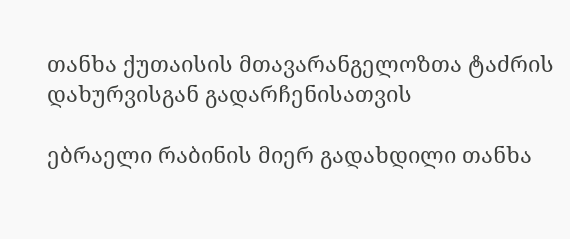თანხა ქუთაისის მთავარანგელოზთა ტაძრის დახურვისგან გადარჩენისათვის

ებრაელი რაბინის მიერ გადახდილი თანხა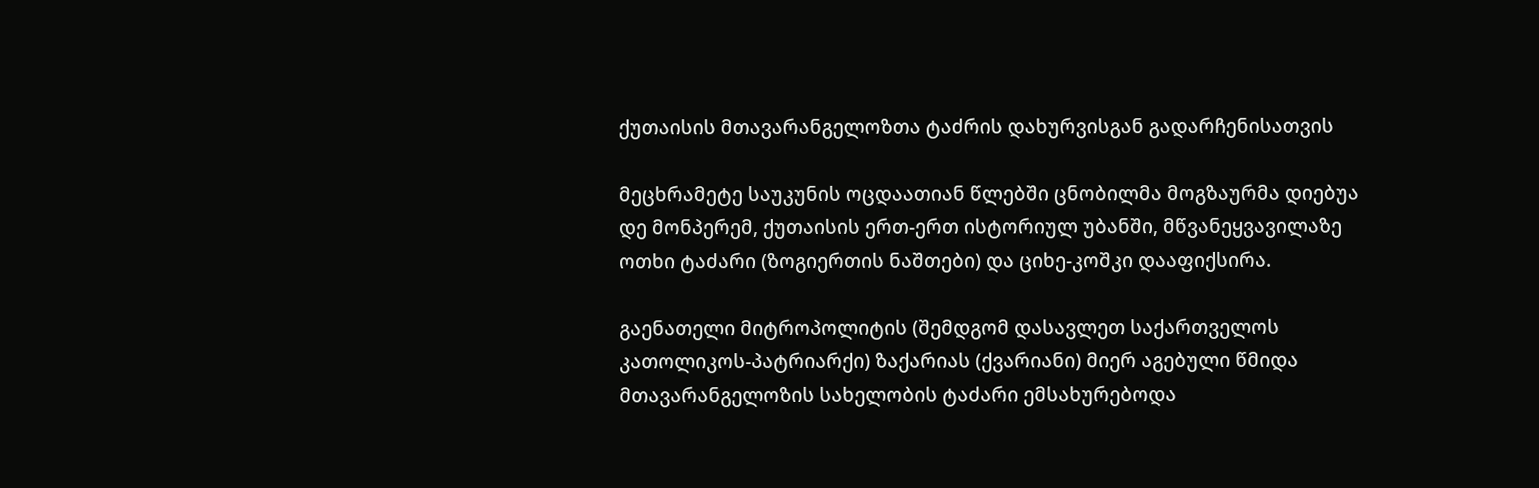ქუთაისის მთავარანგელოზთა ტაძრის დახურვისგან გადარჩენისათვის

მეცხრამეტე საუკუნის ოცდაათიან წლებში ცნობილმა მოგზაურმა დიებუა დე მონპერემ, ქუთაისის ერთ-ერთ ისტორიულ უბანში, მწვანეყვავილაზე ოთხი ტაძარი (ზოგიერთის ნაშთები) და ციხე-კოშკი დააფიქსირა.

გაენათელი მიტროპოლიტის (შემდგომ დასავლეთ საქართველოს კათოლიკოს-პატრიარქი) ზაქარიას (ქვარიანი) მიერ აგებული წმიდა მთავარანგელოზის სახელობის ტაძარი ემსახურებოდა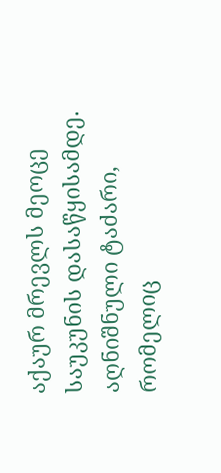აქაურ მრევლს მეოცე საუკუნის დასაწყისამდე. აღნიშნული ტაძარი, რომელიც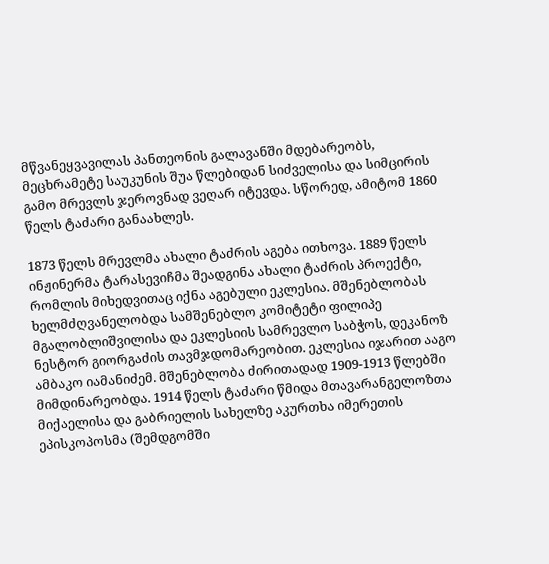მწვანეყვავილას პანთეონის გალავანში მდებარეობს, მეცხრამეტე საუკუნის შუა წლებიდან სიძველისა და სიმცირის გამო მრევლს ჯეროვნად ვეღარ იტევდა. სწორედ, ამიტომ 1860 წელს ტაძარი განაახლეს.

1873 წელს მრევლმა ახალი ტაძრის აგება ითხოვა. 1889 წელს ინჟინერმა ტარასევიჩმა შეადგინა ახალი ტაძრის პროექტი, რომლის მიხედვითაც იქნა აგებული ეკლესია. მშენებლობას ხელმძღვანელობდა სამშენებლო კომიტეტი ფილიპე მგალობლიშვილისა და ეკლესიის სამრევლო საბჭოს, დეკანოზ ნესტორ გიორგაძის თავმჯდომარეობით. ეკლესია იჯარით ააგო ამბაკო იამანიძემ. მშენებლობა ძირითადად 1909-1913 წლებში მიმდინარეობდა. 1914 წელს ტაძარი წმიდა მთავარანგელოზთა მიქაელისა და გაბრიელის სახელზე აკურთხა იმერეთის ეპისკოპოსმა (შემდგომში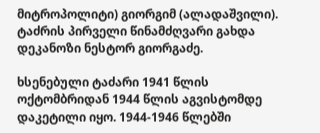მიტროპოლიტი) გიორგიმ (ალადაშვილი). ტაძრის პირველი წინამძღვარი გახდა დეკანოზი ნესტორ გიორგაძე.

ხსენებული ტაძარი 1941 წლის ოქტომბრიდან 1944 წლის აგვისტომდე დაკეტილი იყო. 1944-1946 წლებში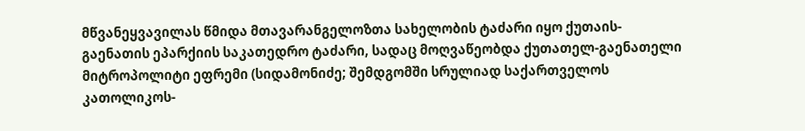მწვანეყვავილას წმიდა მთავარანგელოზთა სახელობის ტაძარი იყო ქუთაის-გაენათის ეპარქიის საკათედრო ტაძარი, სადაც მოღვაწეობდა ქუთათელ-გაენათელი მიტროპოლიტი ეფრემი (სიდამონიძე; შემდგომში სრულიად საქართველოს კათოლიკოს-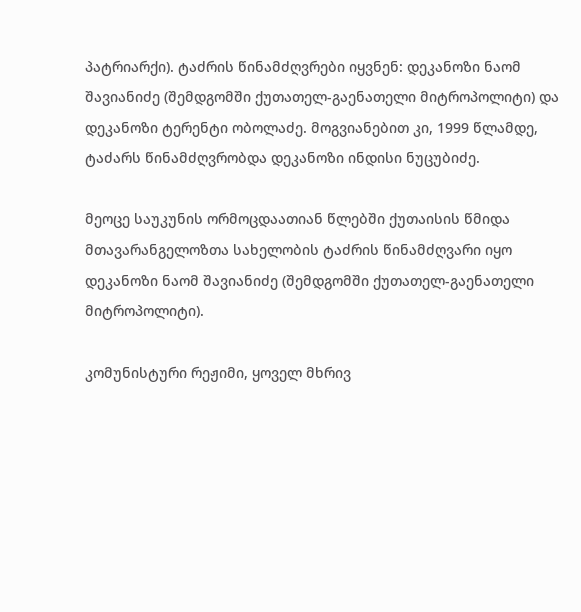პატრიარქი). ტაძრის წინამძღვრები იყვნენ: დეკანოზი ნაომ შავიანიძე (შემდგომში ქუთათელ-გაენათელი მიტროპოლიტი) და დეკანოზი ტერენტი ობოლაძე. მოგვიანებით კი, 1999 წლამდე, ტაძარს წინამძღვრობდა დეკანოზი ინდისი ნუცუბიძე.

მეოცე საუკუნის ორმოცდაათიან წლებში ქუთაისის წმიდა მთავარანგელოზთა სახელობის ტაძრის წინამძღვარი იყო დეკანოზი ნაომ შავიანიძე (შემდგომში ქუთათელ-გაენათელი მიტროპოლიტი).

კომუნისტური რეჟიმი, ყოველ მხრივ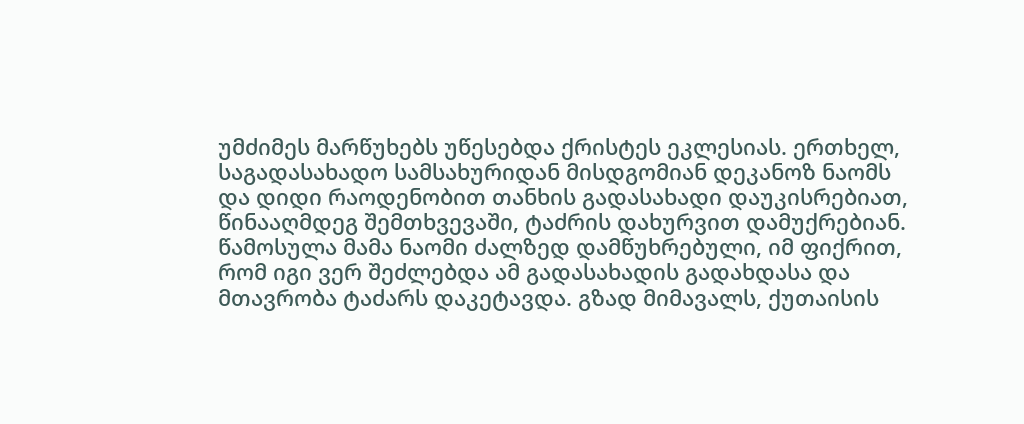უმძიმეს მარწუხებს უწესებდა ქრისტეს ეკლესიას. ერთხელ, საგადასახადო სამსახურიდან მისდგომიან დეკანოზ ნაომს და დიდი რაოდენობით თანხის გადასახადი დაუკისრებიათ, წინააღმდეგ შემთხვევაში, ტაძრის დახურვით დამუქრებიან. წამოსულა მამა ნაომი ძალზედ დამწუხრებული, იმ ფიქრით, რომ იგი ვერ შეძლებდა ამ გადასახადის გადახდასა და მთავრობა ტაძარს დაკეტავდა. გზად მიმავალს, ქუთაისის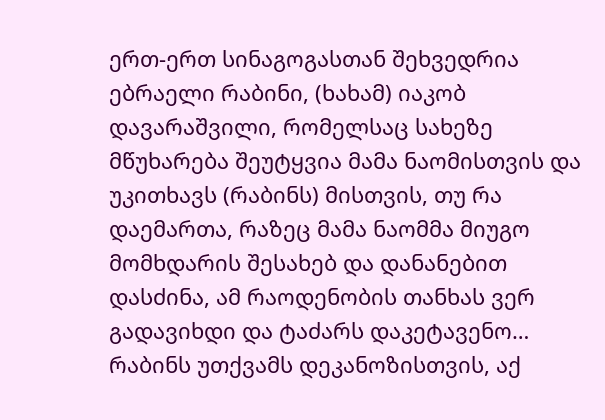ერთ-ერთ სინაგოგასთან შეხვედრია ებრაელი რაბინი, (ხახამ) იაკობ დავარაშვილი, რომელსაც სახეზე მწუხარება შეუტყვია მამა ნაომისთვის და უკითხავს (რაბინს) მისთვის, თუ რა დაემართა, რაზეც მამა ნაომმა მიუგო მომხდარის შესახებ და დანანებით დასძინა, ამ რაოდენობის თანხას ვერ გადავიხდი და ტაძარს დაკეტავენო… რაბინს უთქვამს დეკანოზისთვის, აქ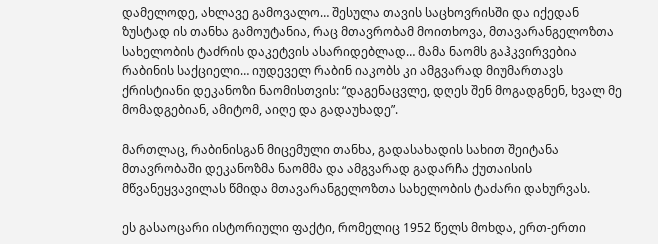დამელოდე, ახლავე გამოვალო… შესულა თავის საცხოვრისში და იქედან ზუსტად ის თანხა გამოუტანია, რაც მთავრობამ მოითხოვა, მთავარანგელოზთა სახელობის ტაძრის დაკეტვის ასარიდებლად… მამა ნაომს გაჰკვირვებია რაბინის საქციელი… იუდეველ რაბინ იაკობს კი ამგვარად მიუმართავს ქრისტიანი დეკანოზი ნაომისთვის: “დაგენაცვლე, დღეს შენ მოგადგნენ, ხვალ მე მომადგებიან, ამიტომ, აიღე და გადაუხადე”.

მართლაც, რაბინისგან მიცემული თანხა, გადასახადის სახით შეიტანა მთავრობაში დეკანოზმა ნაომმა და ამგვარად გადარჩა ქუთაისის მწვანეყვავილას წმიდა მთავარანგელოზთა სახელობის ტაძარი დახურვას.

ეს გასაოცარი ისტორიული ფაქტი, რომელიც 1952 წელს მოხდა, ერთ-ერთი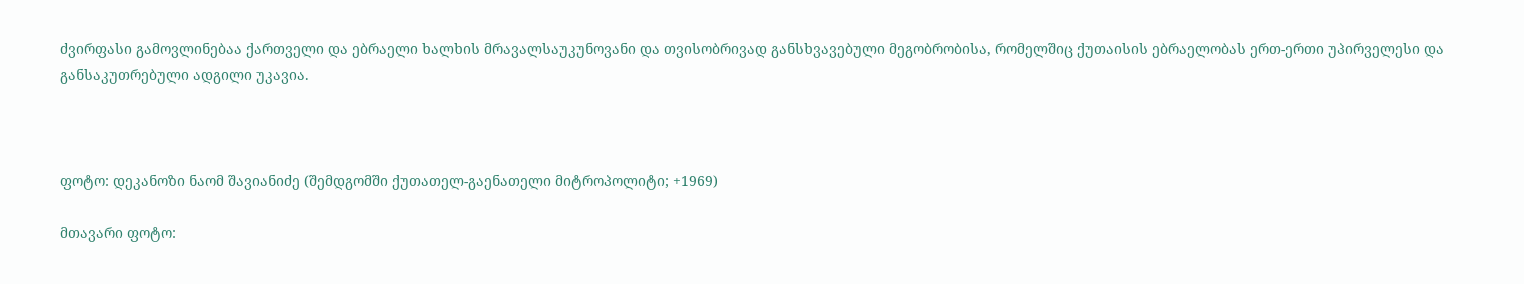ძვირფასი გამოვლინებაა ქართველი და ებრაელი ხალხის მრავალსაუკუნოვანი და თვისობრივად განსხვავებული მეგობრობისა, რომელშიც ქუთაისის ებრაელობას ერთ-ერთი უპირველესი და განსაკუთრებული ადგილი უკავია.



ფოტო: დეკანოზი ნაომ შავიანიძე (შემდგომში ქუთათელ-გაენათელი მიტროპოლიტი; +1969)

მთავარი ფოტო: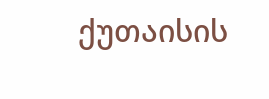ქუთაისის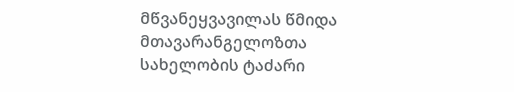მწვანეყვავილას წმიდა მთავარანგელოზთა სახელობის ტაძარი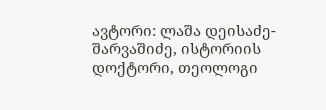ავტორი: ლაშა დეისაძე-შარვაშიძე, ისტორიის დოქტორი, თეოლოგი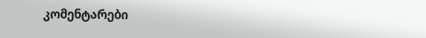კომენტარები